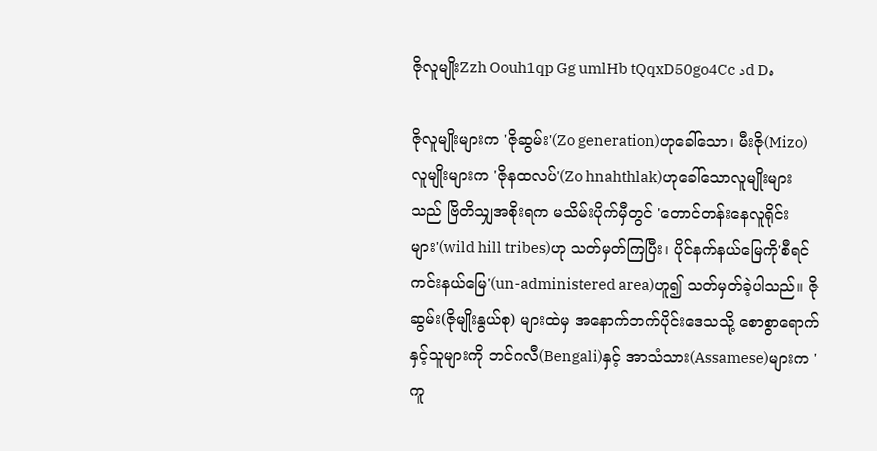ဇိုလူမျိုးZzh Oouh1qp Gg umlHb tQqxD50go4Cc دd Dە

ဇိုလူမျိုးများက 'ဇိုဆွမ်း'(Zo generation)ဟုခေါ်သော၊ မီးဇို(Mizo)လူမျိုးများက 'ဇိုနထလပ်'(Zo hnahthlak)ဟုခေါ်သောလူမျိုးများသည် ဗြိတိသျှအစိုးရက မသိမ်းပိုက်မှီတွင် 'တောင်တန်းနေလူရိုင်းများ'(wild hill tribes)ဟု သတ်မှတ်ကြပြီး၊ ပိုင်နက်နယ်မြေကို'စီရင်ကင်းနယ်မြေ'(un-administered area)ဟူ၍ သတ်မှတ်ခဲ့ပါသည်။ ဇိုဆွမ်း(ဇိုမျိုးနွယ်စု) များထဲမှ အနောက်ဘက်ပိုင်းဒေသသို့ စောစွာရောက်နှင့်သူများကို ဘင်ဂလီ(Bengali)နှင့် အာသံသား(Assamese)များက 'ကူ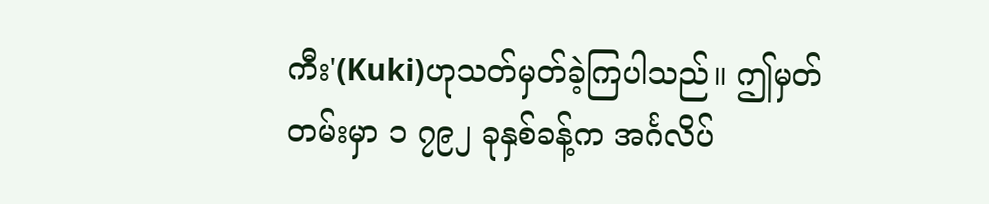ကီး'(Kuki)ဟုသတ်မှတ်ခဲ့ကြပါသည်။ ဤမှတ်တမ်းမှာ ၁ ၇၉၂ ခုနှစ်ခန့်က အင်္ဂလိပ်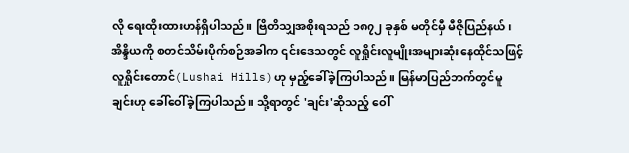လို ရေးထိုးထားဟန်ရှိပါသည်။ ဗြိတိသျှအစိုးရသည် ၁၈၇၂ ခုနှစ် မတိုင်မှီ မီဇိုပြည်နယ်၊အိန္ဒိယကို စတင်သိမ်းပိုက်စဉ်အခါက ၎င်းဒေသတွင် လူရှိုင်းလူမျိုးအများဆုံးနေထိုင်သဖြင့် လူရှိုင်းတောင်(Lushai Hills)ဟု မှည့်ခေါ်ခဲ့ကြပါသည်။ မြန်မာပြည်ဘက်တွင်မူ ချင်းဟု ခေါ်ဝေါ်ခဲ့ကြပါသည်။ သို့ရာတွင် 'ချင်း'ဆိုသည့် ဝေါ်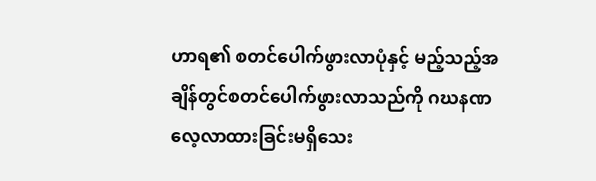ဟာရ၏ စတင်ပေါက်ဖွားလာပုံနှင့် မည့်သည့်အချိန်တွင်စတင်ပေါက်ဖွားလာသည်ကို ဂဃနဏ လေ့လာထားခြင်းမရှိသေး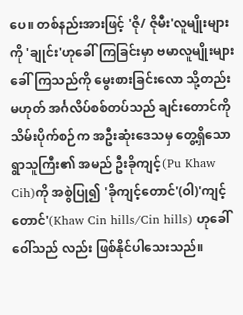ပေ။ တစ်နည်းအားဖြင့် 'ဇို/ ဇိုမီး'လူမျိုးများကို 'ချုင်း'ဟုခေါ်ကြခြင်းမှာ ဗမာလူမျိုးများခေါ်ကြသည်ကို မွေးစားခြင်းလော သို့တည်းမဟုတ် အင်္ဂလိပ်စစ်တပ်သည် ချင်းတောင်ကိုသိမ်းပိုက်စဉ်က အဦးဆုံးဒေသမှ တွေ့ရှိသော ရွာသူကြီး၏ အမည် ဦးခိုကျင့်(Pu Khaw Cih)ကို အစွဲပြု၍ 'ခိုကျင့်တောင်'(ဝါ)'ကျင့်တောင်'(Khaw Cin hills/Cin hills) ဟုခေါ်ဝေါ်သည် လည်း ဖြစ်နိုင်ပါသေးသည်။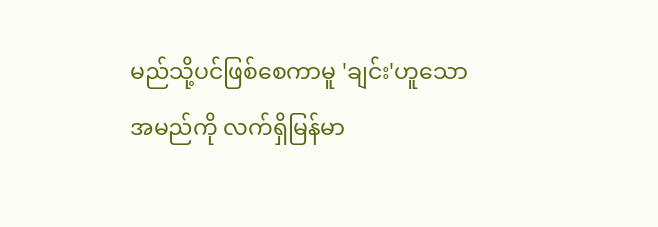မည်သို့ပင်ဖြစ်စေကာမူ 'ချင်း'ဟူသောအမည်ကို လက်ရှိမြန်မာ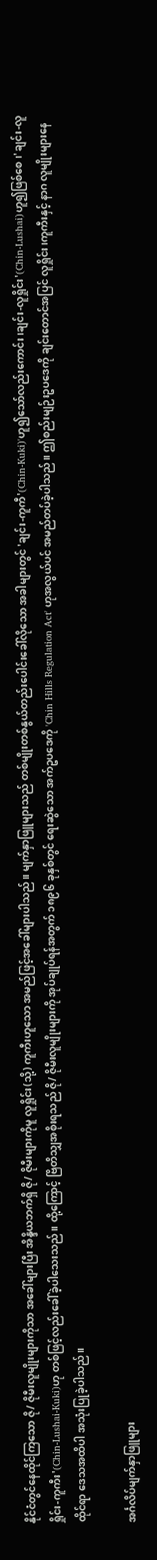နိုင်ငံတွင်နေထိုင်ကြသော ဇို/ ဇိုမီးလူမျိုးများကိုသာ အခေါ်များပြီး အိန္ဒိယဘက်ရှိ ဇို/ ဇိုမီးများကိုမူ လူရှိုင်း(သို့) ကူကီးဟူသော အမည်ဖြင့်အခေါ်များပါသည်။ မျက်နှာဖြူများသည် တစ်မျိုးတစ်နွယ်တည်းပေါင်းခေါ်လိုသော အခါများတွင် 'ချင်း-ကူကီ'(Chin-Kuki)'ဟူ၍သော်လည်းကောင်း၊ချင်း-လူရှိုင်း'(Chin-Lushai)ဟူ၍ဖြစ်စေ၊'ချင်း-လူရှိုင်း-ကူကီး'(Chin-Lushai-Kuki)ဟု တစ်ဖြင့်လည်းခေါ်ခဲ့ပါသေးသည်။ ထို့ကြောင့် ဗြိတိသျှအစိုးရသည် ဇို/ ဇိုမီးလူမျိုးများကို အုပ်ချုပ်ရန်အတွက် ၁၈၉၆ ခုနှစ်တွင် ရေးဆွဲသော အက်ဥပဒေကို 'Chin Hills Regulation Act' ဟုအလွယ်ပင် အမည်တပ်ခဲ့ပါသည်။ ဤစည်းမျဉ်းဥပဒေကို ချင်းတောင်အပြင် လူရှိုင်း၊ကူကီးနှင့် နာဂ လူမျိုးများနေထိုင်ရာ ဒေသအထိပါ အသုံးပြုခဲ့ပါသည်။

အင်္ဂလိပ်မျက်နှာဖြူများ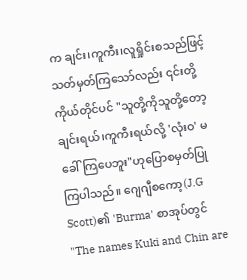က ချင်း၊ကူကီး၊လူရှိုင်းစသည်ဖြင့် သတ်မှတ်ကြသော်လည်း ၎င်းတို့ကိုယ်တိုင်ပင် "သူတို့ကိုသူတို့တော့ ချင်းရယ်၊ကူကီးရယ်လို့ 'လုံးဝ' မခေါ်ကြပေဘူး"ဟုပြောစမှတ်ပြုကြပါသည်။ ဂျေဂျီစကော့(J.G Scott)၏ 'Burma' စာအုပ်တွင် "The names Kuki and Chin are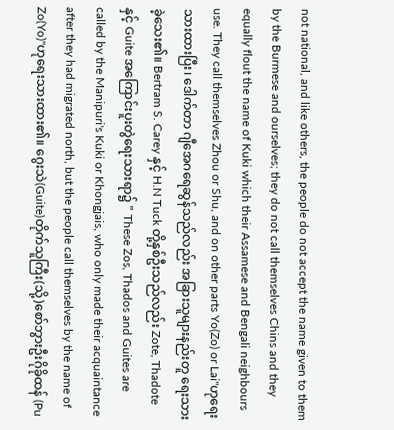not national, and like others, the people do not accept the name given to them by the Burmese and ourselves; they do not call themselves Chins and they equally flout the name of Kuki which their Assamese and Bengali neighbours use. They call themselves Zhou or Shu, and on other parts Yo(Zo) or Lai"ဟုရေးသားထားပြီး၊ ဒေါက်တာ ဂျီအေဂရေဆွန်သည်လည်း အခြားသူများနည်းတူ ရေးသားခဲ့သေး၏။ Bertram S. Carey နှင့် H.N Tuck တို့နှစ်ဦးသည်လည်း Zote, Thadote နှင့် Guite အကြောင်းပူးတွဲရေးသားရာ၌ " These Zos, Thados and Guites are called by the Manipuri's Kuki or Khongjais, who only made their acquaintance after they had migrated north, but the people call themselves by the name of Zo(Yo)"ဟုရေးသားထား၏။ ဂွေးသဲ(Guite)တိုက်သူကြီး(သို့)စော်ဘွားဦးဂိုခိုထန် (Pu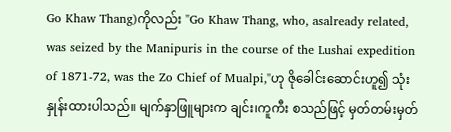Go Khaw Thang)ကိုလည်း "Go Khaw Thang, who, asalready related, was seized by the Manipuris in the course of the Lushai expedition of 1871-72, was the Zo Chief of Mualpi,"ဟု ဇိုခေါင်းဆောင်းဟူ၍ သုံးနှုန်းထားပါသည်။ မျက်နှာဖြူများက ချင်း၊ကူကီး စသည်ဖြင့် မှတ်တမ်းမှတ်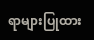ရာများပြုထား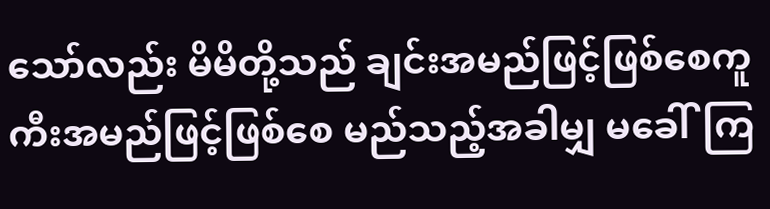သော်လည်း မိမိတို့သည် ချင်းအမည်ဖြင့်ဖြစ်စေကူကီးအမည်ဖြင့်ဖြစ်စေ မည်သည့်အခါမျှ မခေါ်ကြ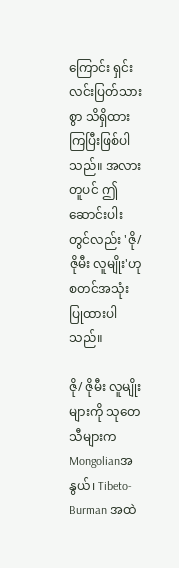ကြောင်း ရှင်းလင်းပြတ်သားစွာ သိရှိထားကြပြီးဖြစ်ပါသည်။ အလားတူပင် ဤဆောင်းပါးတွင်လည်း 'ဇို/ ဇိုမီး လူမျိုး'ဟု စတင်အသုံးပြုထားပါသည်။

ဇို/ ဇိုမီး လူမျိုးများကို သုတေသီများက Mongolianအနွယ်၊ Tibeto-Burman အထဲ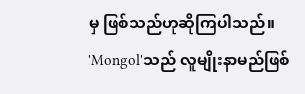မှ ဖြစ်သည်ဟုဆိုကြပါသည်။ 'Mongol'သည် လူမျိုးနာမည်ဖြစ်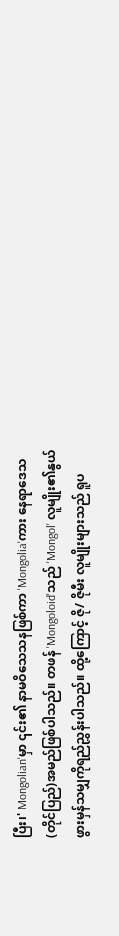ပြီး၊' Mongolian'မှာ ၎င်း၏ နာမဝိသေသနဖြစ်ကာ 'Mongolia'ကား နေရာဒေသ(တိုင်ပြည်)အမည်ဖြစ်ပါသည်။ တဖန် 'Mongoloid'သည် 'Mongol' လူမျိုး၏နွယ်ဖွားမှန်သမျှကိုရည်ညွှန်းပါသည်။ ထို့ကြောင့် ဇို/ ဇိုမီး လူမျိုးများသည် ရူပ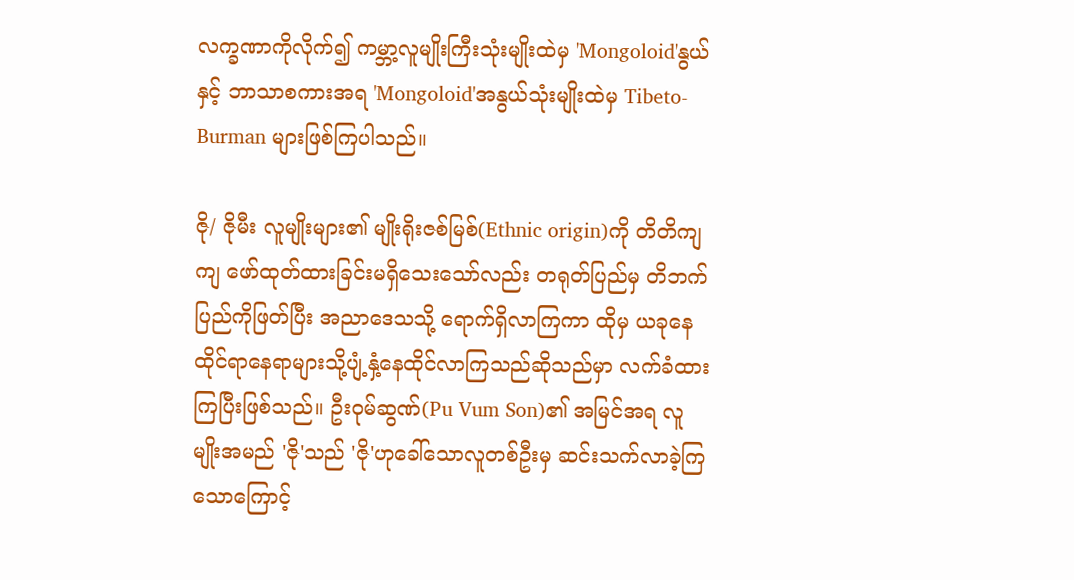လက္ခဏာကိုလိုက်၍ ကမ္ဘာ့လူမျိုးကြီးသုံးမျိုးထဲမှ 'Mongoloid'နွယ် နှင့် ဘာသာစကားအရ 'Mongoloid'အနွယ်သုံးမျိုးထဲမှ Tibeto-Burman များဖြစ်ကြပါသည်။

ဇို/ ဇိုမီး လူမျိုးများ၏ မျိုးရိုးဇစ်မြစ်(Ethnic origin)ကို တိတိကျကျ ဖော်ထုတ်ထားခြင်းမရှိသေးသော်လည်း တရုတ်ပြည်မှ တိဘက်ပြည်ကိုဖြတ်ပြီး အညာဒေသသို့ ရောက်ရှိလာကြကာ ထိုမှ ယခုနေထိုင်ရာနေရာများသို့ပျံ့နှံ့နေထိုင်လာကြသည်ဆိုသည်မှာ လက်ခံထားကြပြီးဖြစ်သည်။ ဦးဝုမ်ဆွဏ်(Pu Vum Son)၏ အမြင်အရ လူမျိုးအမည် 'ဇို'သည် 'ဇို'ဟုခေါ်သောလူတစ်ဦးမှ ဆင်းသက်လာခဲ့ကြသောကြောင့်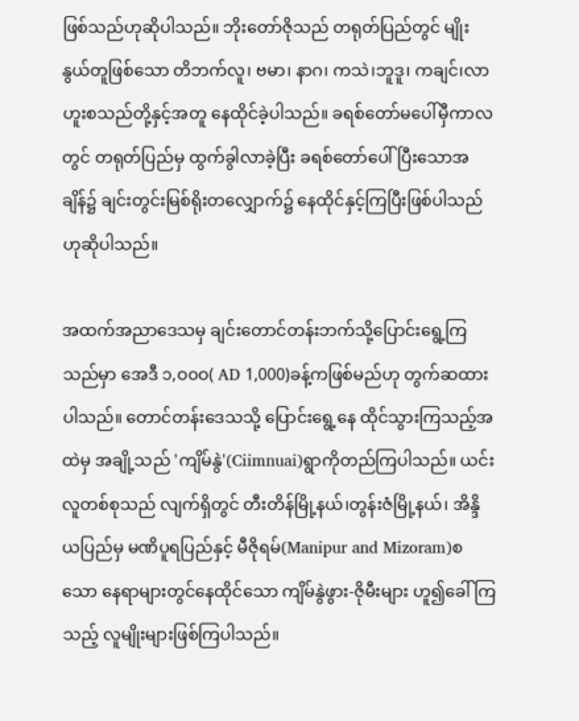ဖြစ်သည်ဟုဆိုပါသည်။ ဘိုးတော်ဇိုသည် တရုတ်ပြည်တွင် မျိုးနွယ်တူဖြစ်သော တိဘက်လူ၊ ဗမာ၊ နာဂ၊ ကသဲ၊ဘူဒူ၊ ကချင်၊လာဟူးစသည်တို့နှင့်အတူ နေထိုင်ခဲ့ပါသည်။ ခရစ်တော်မပေါ်မှီကာလတွင် တရုတ်ပြည်မှ ထွက်ခွါလာခဲ့ပြီး ခရစ်တော်ပေါ်ပြီးသောအချိန်၌ ချင်းတွင်းမြစ်ရိုးတလျှောက်၌ နေထိုင်နှင့်ကြပြီးဖြစ်ပါသည် ဟုဆိုပါသည်။

အထက်အညာဒေသမှ ချင်းတောင်တန်းဘက်သို့ပြောင်းရွေ့ကြသည်မှာ အေဒီ ၁,ဝ၀ဝ( AD 1,000)ခန့်ကဖြစ်မည်ဟု တွက်ဆထားပါသည်။ တောင်တန်းဒေသသို့ ပြောင်းရွေ့နေ ထိုင်သွားကြသည့်အထဲမှ အချို့သည် 'ကျိမ်နွဲ'(Ciimnuai)ရွာကိုတည်ကြပါသည်။ ယင်းလူတစ်စုသည် လျက်ရှိတွင် တီးတိန်မြို့နယ်၊တွန်းဇံမြို့နယ်၊ အိန္ဒိယပြည်မှ မဏိပူရပြည်နှင့် မီဇိုရမ်(Manipur and Mizoram)စသော နေရာများတွင်နေထိုင်သော ကျိမ်နွဲဖွား-ဇိုမီးများ ဟူ၍ခေါ်ကြသည့် လူမျိုးများဖြစ်ကြပါသည်။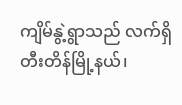ကျိမ်နွဲ့ရွာသည် လက်ရှိ တီးတိန်မြို့နယ်၊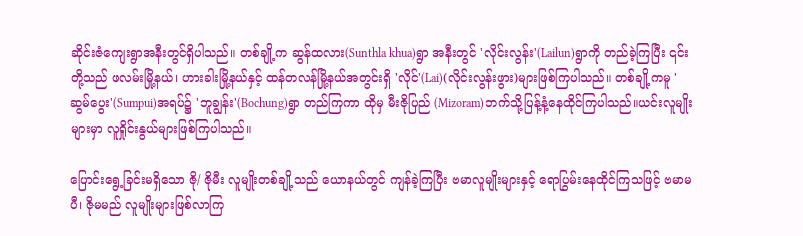ဆိုင်းဇံကျေးရွာအနီးတွင်ရှိပါသည်။ တစ်ချို့က ဆွန်ထလား(Sunthla khua)ရွာ အနီးတွင် 'လိုင်းလွန်း'(Lailun)ရွာကို တည်ခဲ့ကြပြီး ၎င်းတို့သည် ဖလမ်းမြို့နယ်၊ ဟားခါးမြို့နယ်နှင့် ထန်တလန်မြို့နယ်အတွင်းရှိ 'လိုင်'(Lai)(လိုင်းလွန်းဖွား)များဖြစ်ကြပါသည်။ တစ်ချို့ကမူ 'ဆွမ်ပွေး'(Sumpui)အရပ်၌ 'ဘူချွန်း'(Bochung)ရွာ တည်ကြကာ ထိုမှ မီးဇိုပြည် (Mizoram)ဘက်သို့ပြန့်နံ့နေထိုင်ကြပါသည်။ယင်းလူမျိုးများမှာ လူရှိုင်းနွယ်များဖြစ်ကြပါသည်။

ပြောင်းရွေ့ခြင်းမရှိသော ဇို/ ဇိုမီး လူမျိုးတစ်ချို့သည် ယောနယ်တွင် ကျန်ခဲ့ကြပြီး ဗမာလူမျိုးများနှင့် ရောပြွမ်းနေထိုင်ကြသဖြင့် ဗမာမပီ၊ ဇိုမမည် လူမျိုးများဖြစ်လာကြ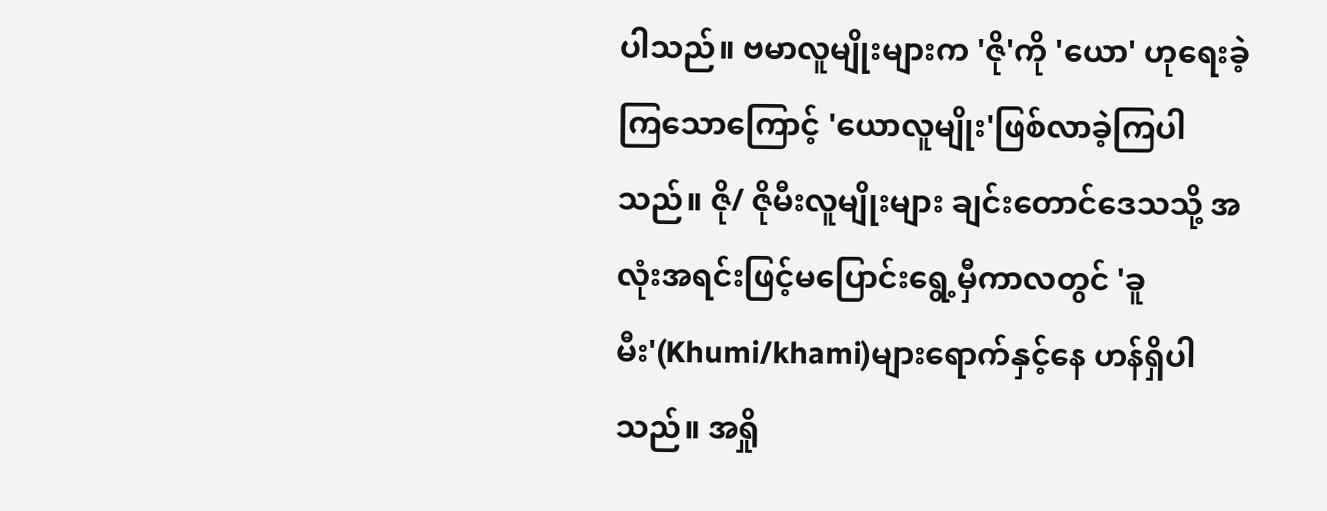ပါသည်။ ဗမာလူမျိုးများက 'ဇို'ကို 'ယော' ဟုရေးခဲ့ကြသောကြောင့် 'ယောလူမျိုး'ဖြစ်လာခဲ့ကြပါသည်။ ဇို/ ဇိုမီးလူမျိုးများ ချင်းတောင်ဒေသသို့ အလုံးအရင်းဖြင့်မပြောင်းရွေ့မှီကာလတွင် 'ခူမီး'(Khumi/khami)များရောက်နှင့်နေ ဟန်ရှိပါသည်။ အရှို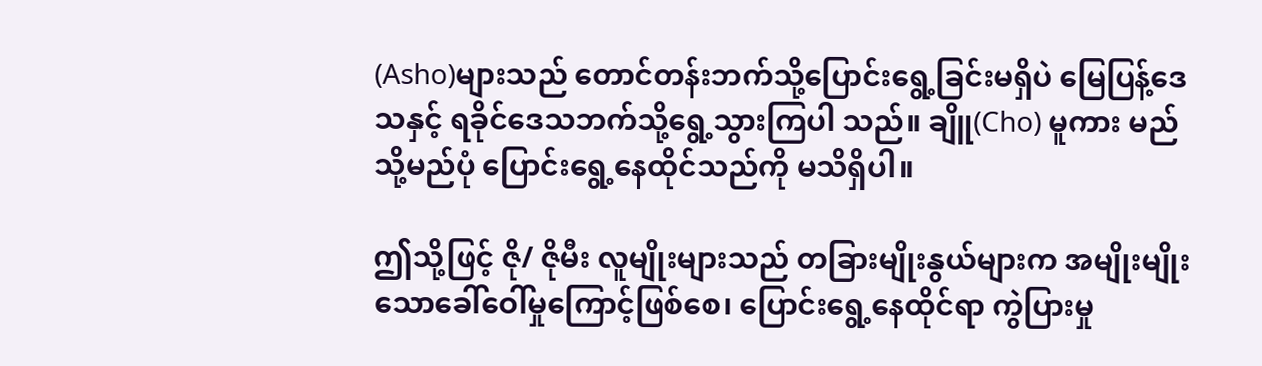(Asho)များသည် တောင်တန်းဘက်သို့ပြောင်းရွေ့ခြင်းမရှိပဲ မြေပြန့်ဒေသနှင့် ရခိုင်ဒေသဘက်သို့ရွေ့သွားကြပါ သည်။ ချိူ(Cho) မူကား မည်သို့မည်ပုံ ပြောင်းရွေ့နေထိုင်သည်ကို မသိရှိပါ။

ဤသို့ဖြင့် ဇို/ ဇိုမီး လူမျိုးများသည် တခြားမျိုးနွယ်များက အမျိုးမျိုးသောခေါ်ဝေါ်မှုကြောင့်ဖြစ်စေ၊ ပြောင်းရွေ့နေထိုင်ရာ ကွဲပြားမှု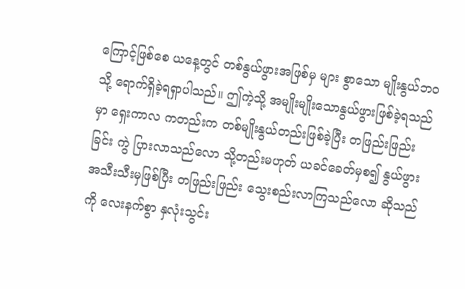ကြောင့်ဖြစ်စေ ယနေ့တွင် တစ်နွယ်ဖွားအဖြစ်မှ များ စွာသော မျိုးနွယ်ဘဝသို့ ရောက်ရှိခဲ့ရရှာပါသည်။ ဤကဲ့သို့ အမျိုးမျိုးသောနွယ်ဖွားဖြစ်ခဲ့ရသည်မှာ ရှေးကာလ ကတည်းက တစ်မျိုးနွယ်တည်းဖြစ်ခဲ့ပြီး တဖြည်းဖြည်းခြင်း ကွဲ ပြားလာသည်လော သို့တည်းမဟုတ် ယခင်ခေတ်မှစ၍ နွယ်ဖွားအသီးသီးမှဖြစ်ပြီး တဖြည်းဖြည်း သွေးစည်းလာကြသည်လော ဆိုသည်ကို လေးနက်စွာ နှလုံးသွင်း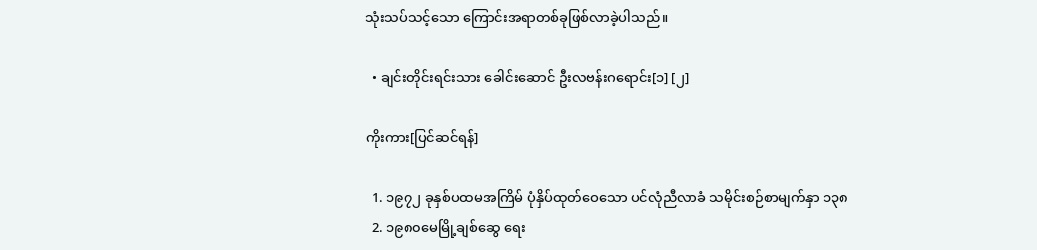သုံးသပ်သင့်သော ကြောင်းအရာတစ်ခုဖြစ်လာခဲ့ပါသည်။

  • ချင်းတိုင်းရင်းသား ခေါင်းဆောင် ဦးလဗန်းဂရောင်း[၁] [၂]

ကိုးကား[ပြင်ဆင်ရန်]

  1. ၁၉၇၂ ခုနှစ်ပထမအကြိမ် ပုံနှိပ်ထုတ်ဝေသော ပင်လုံညီလာခံ သမိုင်းစဉ်စာမျက်နှာ ၁၃၈
  2. ၁၉၈၀မေမြို့ချစ်ဆွေ ရေး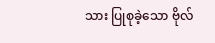သား ပြုစုခဲ့သော ဗိုလ်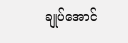ချုပ်အောင်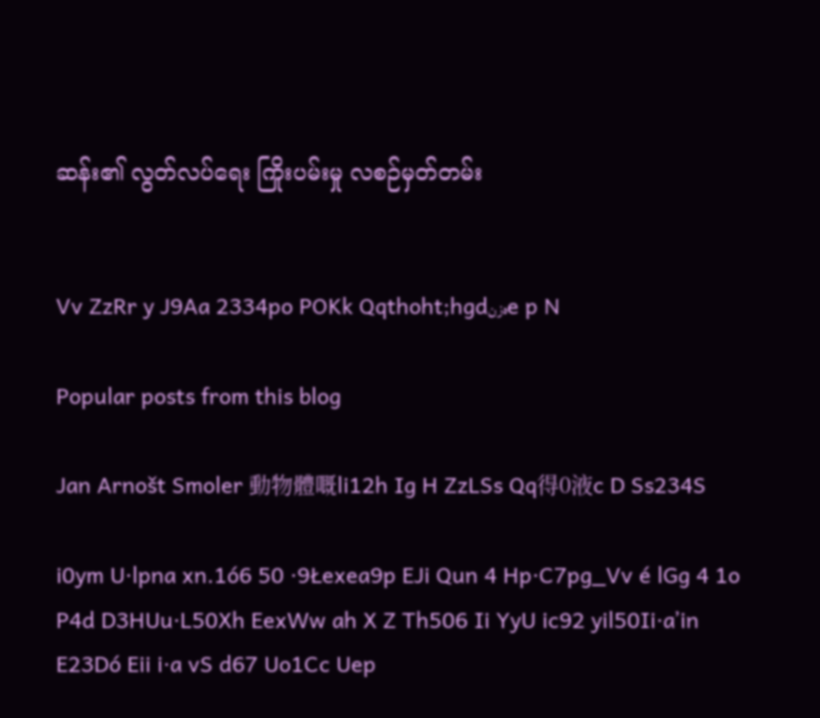ဆန်း၏ လွတ်လပ်ရေး ကြိုးပမ်းမှု လစဉ်မှတ်တမ်း


Vv ZzRr y J9Aa 2334po POKk Qqthoht;hgdەزنe p N

Popular posts from this blog

Jan Arnošt Smoler 動物體嘅li12h Ig H ZzLSs Qq得0液c D Ss234S

i0ym U·lpna xn.1ó6 50 ·9Łexea9p EJi Qun 4 Hp·C7pg_Vv é lGg 4 1o P4d D3HUu·L50Xh EexWw ah X Z Th506 Ii YyU ic92 yil50Ii·aʼin E23Dó Eii i·a vS d67 Uo1Cc Uep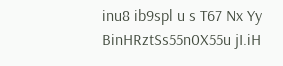inu8 ib9spl u s T67 Nx Yy BinHRztSs55n0X55u jI.iH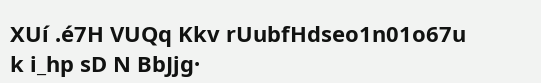XUí .é7H VUQq Kkv rUubfHdseo1n01o67u k i_hp sD N BbJjg·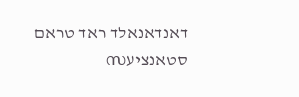דאנדאנאלד ראד טראם סטאנציעസ